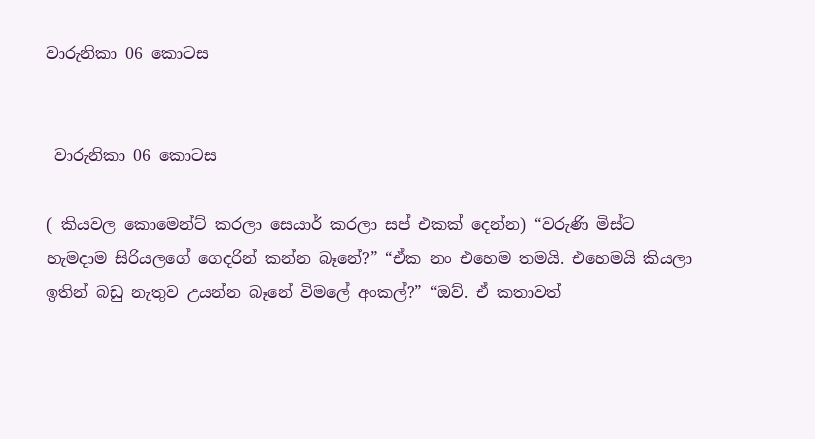වාරුනිකා 06 කොටස


 වාරුනිකා 06 කොටස

( කියවල කොමෙන්ට් කරලා සෙයාර් කරලා සප් එකක් දෙන්න) “වරුණි මිස්ට හැමදාම සිරියලගේ ගෙදරින් කන්න බෑනේ?” “ඒක නං එහෙම තමයි. එහෙමයි කියලා ඉතින් බඩු නැතුව උයන්න බෑනේ විමලේ අංකල්?” “ඔව්. ඒ කතාවත්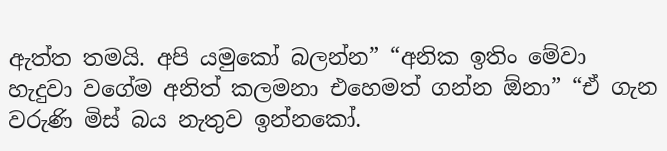ඇත්ත තමයි. අපි යමුකෝ බලන්න” “අනික ඉතිං මේවා හැදුවා වගේම අනිත් කලමනා එහෙමත් ගන්න ඕනා” “ඒ ගැන වරුණි මිස් බය නැතුව ඉන්නකෝ.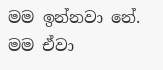මම ඉන්නවා නේ. මම ඒවා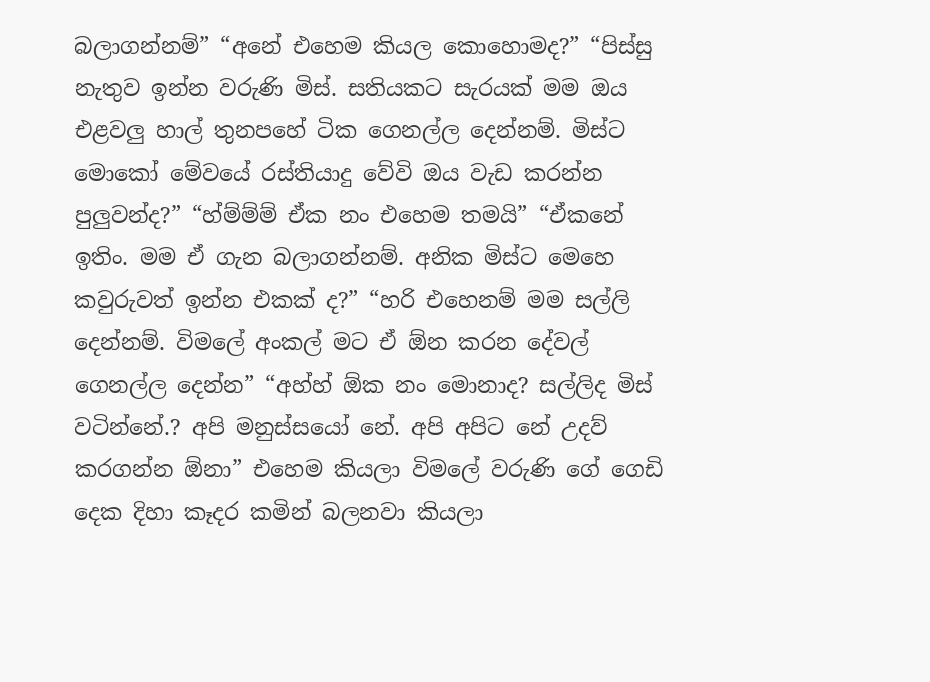බලාගන්නම්” “අනේ එහෙම කියල කොහොමද?” “පිස්සු නැතුව ඉන්න වරුණි මිස්. සතියකට සැරයක් මම ඔය එළවලු හාල් තුනපහේ ටික ගෙනල්ල දෙන්නම්. මිස්ට මොකෝ මේවයේ රස්තියාදු වේවි ඔය වැඩ කරන්න පුලුවන්ද?” “හ්ම්ම්ම් ඒක නං එහෙම තමයි” “ඒකනේ ඉතිං. මම ඒ ගැන බලාගන්නම්. අනික මිස්ට මෙහෙ කවුරුවත් ඉන්න එකක් ද?” “හරි එහෙනම් මම සල්ලි දෙන්නම්. විමලේ අංකල් මට ඒ ඕන කරන දේවල් ගෙනල්ල දෙන්න” “අහ්හ් ඕක නං මොනාද? සල්ලිද මිස් වටින්නේ.? අපි මනුස්සයෝ නේ. අපි අපිට නේ උදව් කරගන්න ඕනා” එහෙම කියලා විමලේ වරුණි ගේ ගෙඩි දෙක දිහා කෑදර කමින් බලනවා කියලා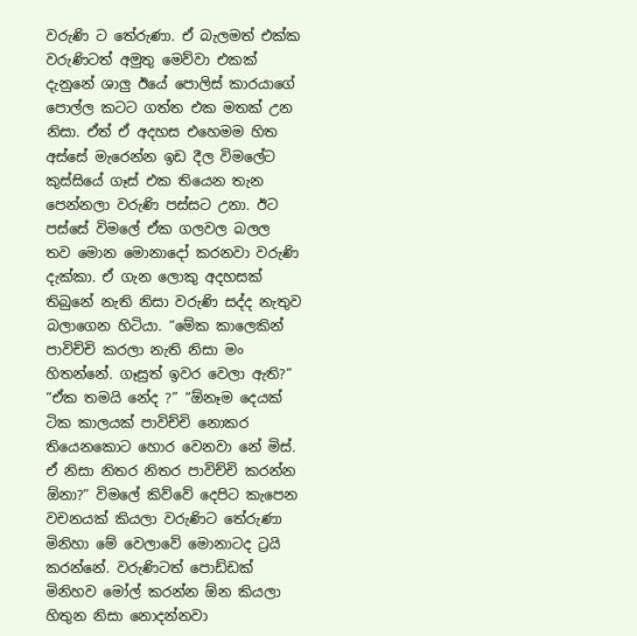වරුණි ට තේරුණා. ඒ බැලමත් එක්ක වරුණිටත් අමුතු මෙව්වා එකක් දැනුනේ ශාලු ඊයේ පොලිස් කාරයාගේ පොල්ල කටට ගත්ත එක මතක් උන නිසා. ඒත් ඒ අදහස එහෙමම හිත අස්සේ මැරෙන්න ඉඩ දීල විමලේට කුස්සියේ ගෑස් එක තියෙන තැන පෙන්නලා වරුණි පස්සට උනා. ඊට පස්සේ විමලේ ඒක ගලවල බලල තව මොන මොනාදෝ කරනවා වරුණි දැක්කා. ඒ ගැන ලොකු අදහසක් තිබුනේ නැති නිසා වරුණි සද්ද නැතුව බලාගෙන හිටියා. “මේක කාලෙකින් පාවිච්චි කරලා නැති නිසා මං හිතන්නේ. ගෑසුත් ඉවර වෙලා ඇති?” “ඒක තමයි නේද ?” “ඕනෑම දෙයක් ටික කාලයක් පාවිච්චි නොකර තියෙනකොට හොර වෙනවා නේ මිස්. ඒ නිසා නිතර නිතර පාවිච්චි කරන්න ඕනා?” විමලේ කිව්වේ දෙපිට කැපෙන වචනයක් කියලා වරුණිට තේරුණා මිනිහා මේ වෙලාවේ මොනාටද ට්‍රයි කරන්නේ. වරුණිටත් පොඩ්ඩක් මිනිහව මෝල් කරන්න ඕන කියලා හිතුන නිසා නොදන්නවා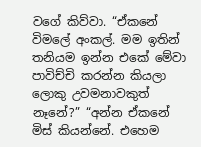වගේ කිව්වා. “ඒකනේ විමලේ අංකල්. මම ඉතින් තනියම ඉන්න එකේ මේවා පාවිච්චි කරන්න කියලා ලොකු උවමනාවකුත් නෑනේ?” “අන්න ඒකනේ මිස් කියන්නේ. එහෙම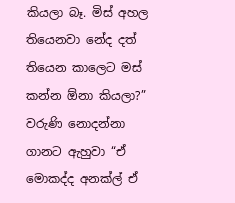කියලා බෑ. මිස් අහල තියෙනවා නේද දත් තියෙන කාලෙට මස් කන්න ඕනා කියලා?” වරුණි නොදන්නා ගානට ඇහුවා “ඒ මොකද්ද අනක්ල් ඒ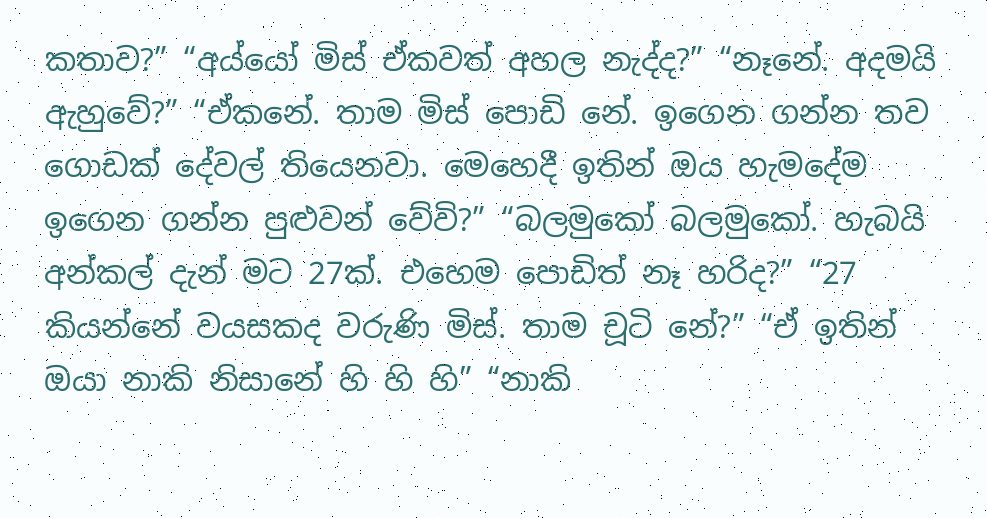කතාව?” “අය්යෝ මිස් ඒකවත් අහල නැද්ද?” “නෑනේ. අදමයි ඇහුවේ?” “ඒකනේ. තාම මිස් පොඩි නේ. ඉගෙන ගන්න තව ගොඩක් දේවල් තියෙනවා. මෙහෙදී ඉතින් ඔය හැමදේම ඉගෙන ගන්න පුළුවන් වේවි?” “බලමුකෝ බලමුකෝ. හැබයි අන්කල් දැන් මට 27ක්. එහෙම පොඩිත් නෑ හරිද?” “27 කියන්නේ වයසකද වරුණි මිස්. තාම චූටි නේ?” “ඒ ඉතින් ඔයා නාකි නිසානේ හි හි හි” “නාකි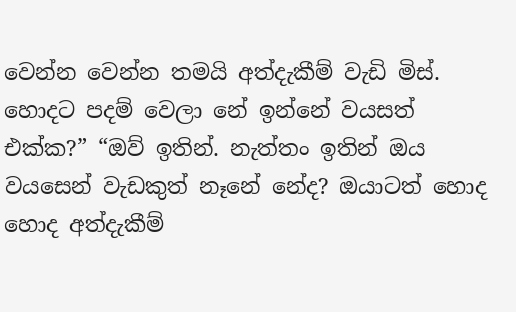වෙන්න වෙන්න තමයි අත්දැකීම් වැඩි මිස්. හොදට පදම් වෙලා නේ ඉන්නේ වයසත් එක්ක?” “ඔව් ඉතින්. නැත්තං ඉතින් ඔය වයසෙන් වැඩකුත් නෑනේ නේද? ඔයාටත් හොද හොද අත්දැකීම්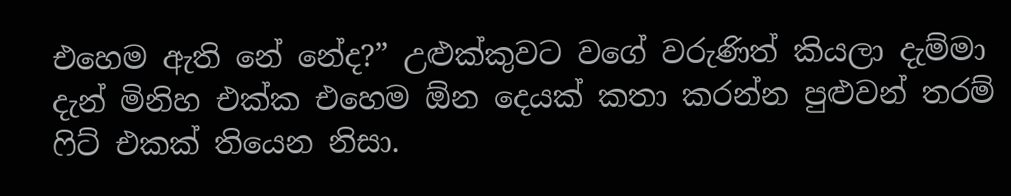එහෙම ඇති නේ නේද?” උළුක්කුවට වගේ වරුණිත් කියලා දැම්මා දැන් මිනිහ එක්ක එහෙම ඕන දෙයක් කතා කරන්න පුළුවන් තරම් ෆිට් එකක් තියෙන නිසා.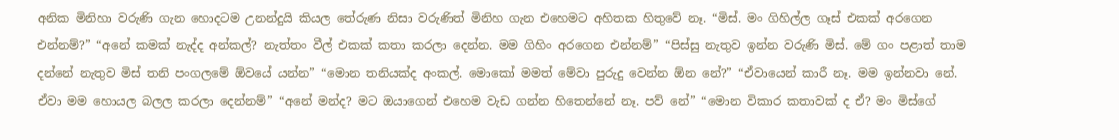අනික මිනිහා වරුණි ගැන හොදටම උනන්දුයි කියල තේරුණ නිසා වරුණිත් මිනිහ ගැන එහෙමට අහිතක හිතුවේ නෑ. “මිස්. මං ගිහිල්ල ගෑස්‌ එකක් අරගෙන එන්නම්?” “අනේ කමක් නැද්ද අන්කල්? නැත්තං වීල් එකක් කතා කරලා දෙන්න. මම ගිහිං අරගෙන එන්නම්” “පිස්සු නැතුව ඉන්න වරුණි මිස්. මේ ගං පළාත් තාම දන්නේ නැතුව මිස් තනි පංගලමේ ඕවයේ යන්න” “මොන තනියක්ද අංකල්. මොකෝ මමත් මේවා පුරුදු වෙන්න ඕන නේ?” “ඒවායෙන් කාරී නෑ. මම ඉන්නවා නේ. ඒවා මම හොයල බලල කරලා දෙන්නම්” “අනේ මන්ද? මට ඔයාගෙන් එහෙම වැඩ ගන්න හිතෙන්නේ නෑ. පව් නේ” “මොන විකාර කතාවක් ද ඒ? මං මිස්ගේ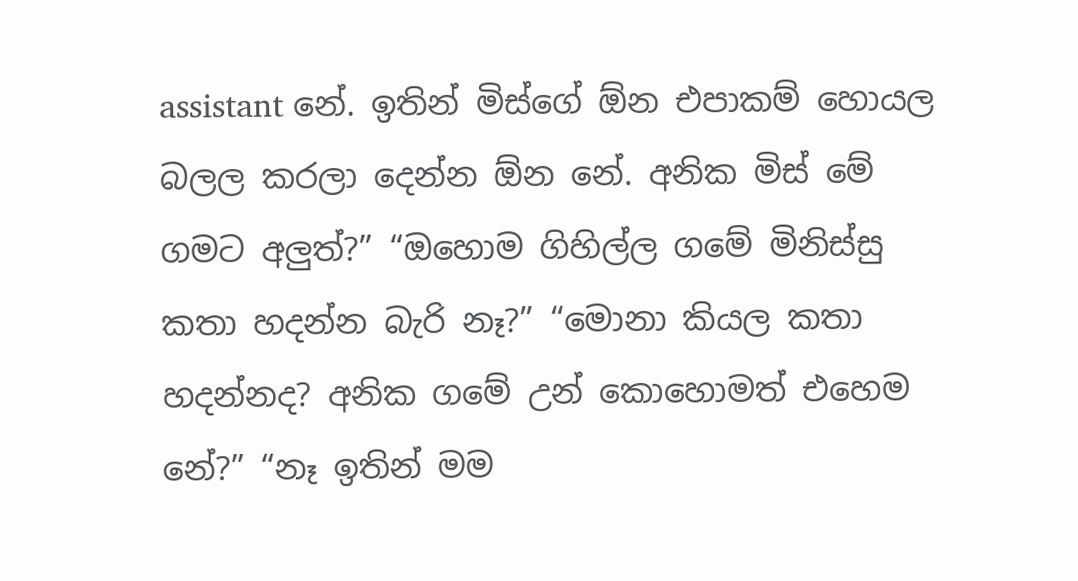assistant නේ. ඉතින් මිස්ගේ ඕන එපාකම් හොයල බලල කරලා දෙන්න ඕන නේ. අනික මිස් මේ ගමට අලුත්?” “ඔහොම ගිහිල්ල ගමේ මිනිස්සු කතා හදන්න බැරි නෑ?” “මොනා කියල කතා හදන්නද? අනික ගමේ උන් කොහොමත් එහෙම නේ?” “නෑ ඉතින් මම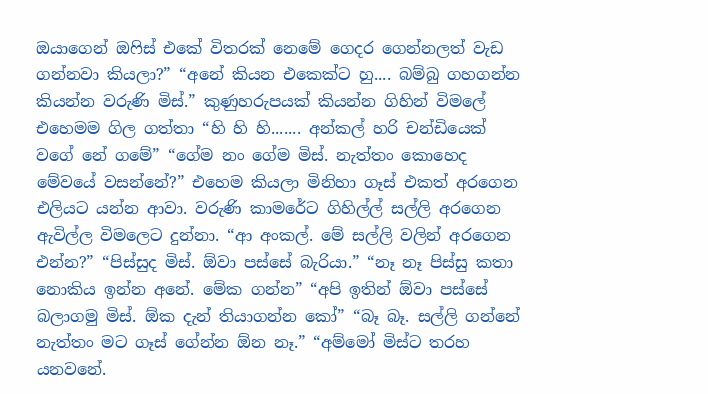ඔයාගෙන් ඔෆිස් එකේ විතරක් නෙමේ ගෙදර ගෙන්නලත් වැඩ ගන්නවා කියලා?” “අනේ කියන එකෙක්ට හු.... බම්බු ගහගන්න කියන්න වරුණි මිස්.” කුණුහරුපයක් කියන්න ගිහින් විමලේ එහෙමම ගිල ගත්තා “හි හි හි....... අන්කල් හරි චන්ඩියෙක් වගේ නේ ගමේ” “ගේම නං ගේම මිස්. නැත්තං කොහෙද මේවයේ වසන්නේ?” එහෙම කියලා මිනිහා ගෑස් එකත් අරගෙන එලියට යන්න ආවා. වරුණි කාමරේට ගිහිල්ල් සල්ලි අරගෙන ඇවිල්ල විමලෙට දුන්නා. “ආ අංකල්. මේ සල්ලි වලින් අරගෙන එන්න?” “පිස්සුද මිස්. ඕවා පස්සේ බැරියා.” “නෑ නෑ පිස්සු කතා නොකිය ඉන්න අනේ. මේක ගන්න” “අපි ඉතින් ඕවා පස්සේ බලාගමු මිස්. ඕක දැන් තියාගන්න කෝ” “බෑ බෑ. සල්ලි ගන්නේ නැත්තං මට ගෑස් ගේන්න ඕන නෑ.” “අම්මෝ මිස්ට තරහ යනවනේ.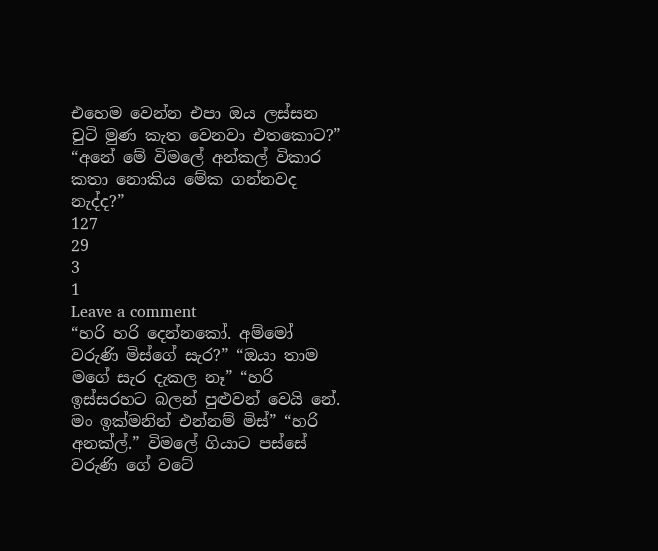එහෙම වෙන්න එපා ඔය ලස්සන චුටි මුණ කැත වෙනවා එතකොට?” “අනේ මේ විමලේ අන්කල් විකාර කතා නොකිය මේක ගන්නවද නැද්ද?”
127
29
3
1
Leave a comment
“හරි හරි දෙන්නකෝ. අම්මෝ වරුණි මිස්ගේ සැර?” “ඔයා තාම මගේ සැර දැකල නෑ” “හරි ඉස්සරහට බලන් පුළුවන් වෙයි නේ. මං ඉක්මනින් එන්නම් මිස්” “හරි අනක්ල්.” විමලේ ගියාට පස්සේ වරුණි ගේ වටේ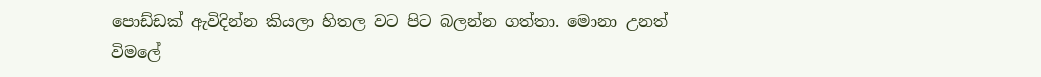පොඩ්ඩක් ඇවිදින්න කියලා හිතල වට පිට බලන්න ගත්තා. මොනා උනත් විමලේ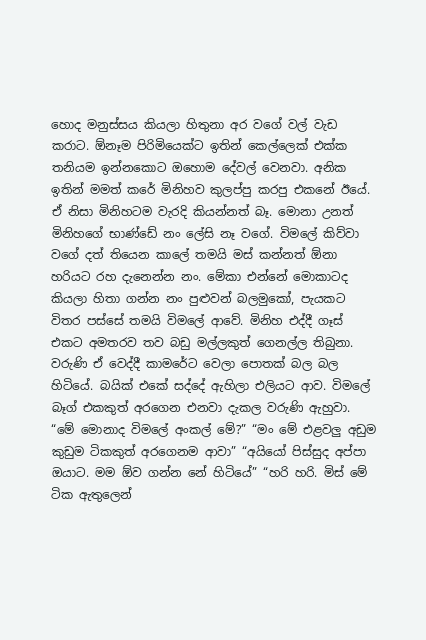හොද මනුස්සය කියලා හිතුනා අර වගේ වල් වැඩ කරාට. ඕනෑම පිරිමියෙක්ට ඉතින් කෙල්ලෙක් එක්ක තනියම ඉන්නකොට ඔහොම දේවල් වෙනවා. අනික ඉතින් මමත් කරේ මිනිහව කුලප්පු කරපු එකනේ ඊයේ. ඒ නිසා මිනිහටම වැරදි කියන්නත් බෑ. මොනා උනත් මිනිහගේ භාණ්ඩේ නං ලේසි නෑ වගේ. විමලේ කිව්වා වගේ දත් තියෙන කාලේ තමයි මස් කන්නත් ඕනා හරියට රහ දැනෙන්න නං. මේකා එන්නේ මොකාටද කියලා හිතා ගන්න නං පුළුවන් බලමුකෝ, පැයකට විතර පස්සේ තමයි විමලේ ආවේ. මිනිහ එද්දී ගෑස් එකට අමතරව තව බඩු මල්ලකුත් ගෙනල්ල තිබුනා. වරුණි ඒ වෙද්දී කාමරේට වෙලා පොතක් බල බල හිටියේ. බයික් එකේ සද්දේ ඇහිලා එලියට ආව. විමලේ බෑග් එකකුත් අරගෙන එනවා දැකල වරුණි ඇහුවා. “මේ මොනාද විමලේ අංකල් මේ?” “මං මේ එළවලු අඩුම කුඩුම ටිකකුත් අරගෙනම ආවා” “අයියෝ පිස්සුද අප්පා ඔයාට. මම ඕව ගන්න නේ හිටියේ” “හරි හරි. මිස් මේ ටික ඇතුලෙන්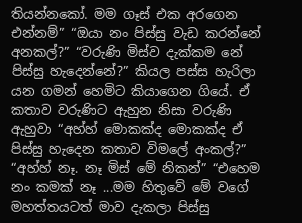තියන්නකෝ. මම ගෑස් එක අරගෙන එන්නම්” “ඔයා නං පිස්සු වැඩ කරන්නේ අනකල්?” “වරුණි මිස්ව දැක්කම නේ පිස්සු හැදෙන්නේ?” කියල පස්ස හැරිලා යන ගමන් හෙමිට කියාගෙන ගියේ. ඒ කතාව වරුණිට ඇහුන නිසා වරුණි ඇහුවා “අහ්හ් මොකක්ද මොකක්ද ඒ පිස්සු හැදෙන කතාව විමලේ අංකල්?” “අහ්හ් නෑ. නෑ මිස් මේ නිකන්” “එහෙම නං කමක් නෑ ...මම හිතුවේ මේ වගේ මහත්තයටත් මාව දැකලා පිස්සු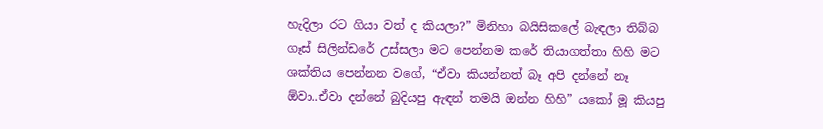හැදිලා රට ගියා වත් ද කියලා?” මිනිහා බයිසිකලේ බැඳලා තිබ්බ ගෑස් සිලින්ඩරේ උස්සලා මට පෙන්නම කරේ තියාගත්තා හිහි මට ශක්තිය පෙන්නන වගේ, “ඒවා කියන්නත් බෑ අපි දන්නේ නෑ ඕවා..ඒවා දන්නේ බුදියපු ඇඳන් තමයි ඔන්න හිහි” යකෝ මූ කියපු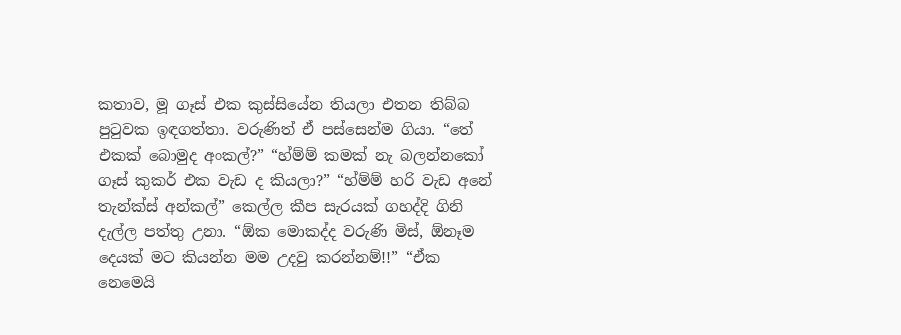කතාව, මූ ගෑස් එක කුස්සියේන තියලා එතන තිබ්බ පුටුවක ඉඳගත්තා. වරුණිත් ඒ පස්සෙන්ම ගියා. “තේ එකක් බොමුද අංකල්?” “හ්ම්ම් කමක් නැ බලන්නකෝ ගෑස් කුකර් එක වැඩ ද කියලා?” “හ්ම්ම් හරි වැඩ අනේ තැන්ක්ස් අන්කල්” කෙල්ල කීප සැරයක් ගහද්දි ගිනි දැල්ල පත්තු උනා. “ඕක මොකද්ද වරුණි මිස්, ඕනෑම දෙයක් මට කියන්න මම උදවු කරන්නම්!!” “ඒක නෙමෙයි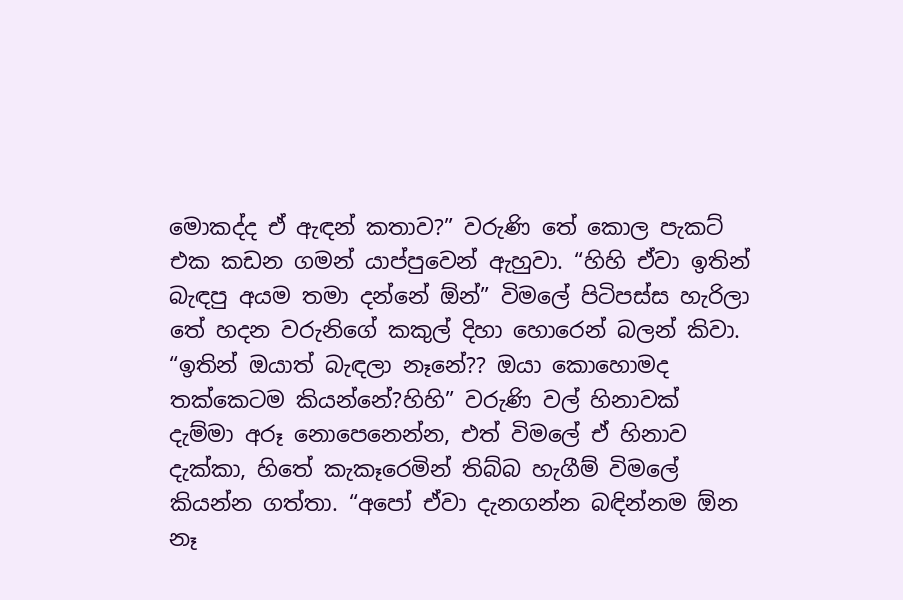මොකද්ද ඒ ඇඳන් කතාව?” වරුණි තේ කොල පැකට් එක කඩන ගමන් යාප්පුවෙන් ඇහුවා. “හිහි ඒවා ඉතින් බැඳපු අයම තමා දන්නේ ඕන්” විමලේ පිටිපස්ස හැරිලා තේ හදන වරුනිගේ කකුල් දිහා හොරෙන් බලන් කිවා. “ඉතින් ඔයාත් බැඳලා නෑනේ?? ඔයා කොහොමද තක්කෙටම කියන්නේ?හිහි” වරුණි වල් හිනාවක් දැම්මා අරූ නොපෙනෙන්න, එත් විමලේ ඒ හිනාව දැක්කා, හිතේ කැකෑරෙමින් තිබ්බ හැගීම් විමලේ කියන්න ගත්තා. “අපෝ ඒවා දැනගන්න බඳින්නම ඕන නෑ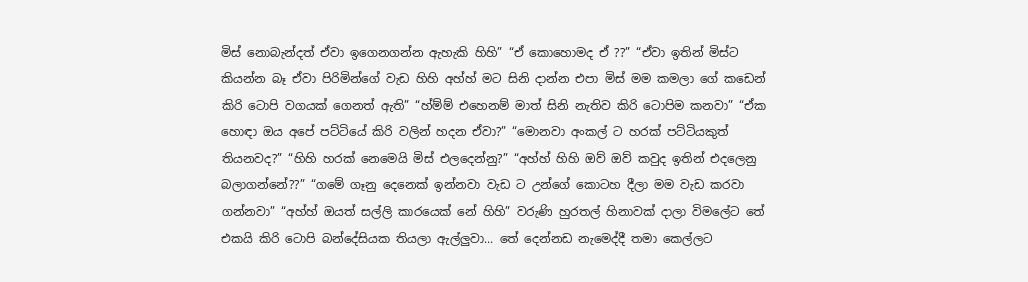මිස් නොබැන්දත් ඒවා ඉගෙනගන්න ඇහැකි හිහි” “ඒ කොහොමද ඒ ??” “ඒවා ඉතින් මිස්ට කියන්න බෑ ඒවා පිරිමින්ගේ වැඩ හිහි අහ්හ් මට සිනි දාන්න එපා මිස් මම කමලා ගේ කඩෙන් කිරි ටොපි වගයක් ගෙනත් ඇති” “හ්ම්ම් එහෙනම් මාත් සිනි නැතිව කිරි ටොපිම කනවා” “ඒක හොඳා ඔය අපේ පට්ටියේ කිරි වලින් හදන ඒවා?” “මොනවා අංකල් ට හරක් පට්ටියකුත් තියනවද?” “හිහි හරක් නෙමෙයි මිස් එලදෙන්නු?” “අහ්හ් හිහි ඔව් ඔව් කවුද ඉතින් එදලෙනු බලාගන්නේ??” “ගමේ ගෑනු දෙනෙක් ඉන්නවා වැඩ ට උන්ගේ කොටහ දීලා මම වැඩ කරවා ගන්නවා” “අහ්හ් ඔයත් සල්ලි කාරයෙක් නේ හිහි” වරුණි හුරතල් හිනාවක් දාලා විමලේට තේ එකයි කිරි ටොපි බන්දේසියක තියලා ඇල්ලුවා... තේ දෙන්නඩ නැමෙද්දී තමා කෙල්ලට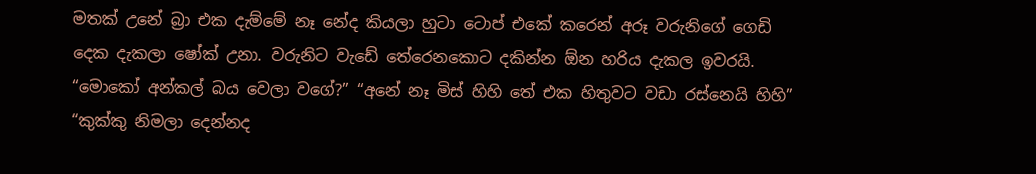මතක් උනේ බ්‍රා එක දැම්මේ නෑ නේද කියලා හුටා ටොප් එකේ කරෙන් අරූ වරුනිගේ ගෙඩි දෙක දැකලා ෂෝක් උනා. වරුනිට වැඩේ තේරෙනකොට දකින්න ඕන හරිය දැකල ඉවරයි. “මොකෝ අන්කල් බය වෙලා වගේ?” “අනේ නෑ මිස් හිහි තේ එක හිතුවට වඩා රස්නෙයි හිහි” “කුක්කු නිමලා දෙන්නද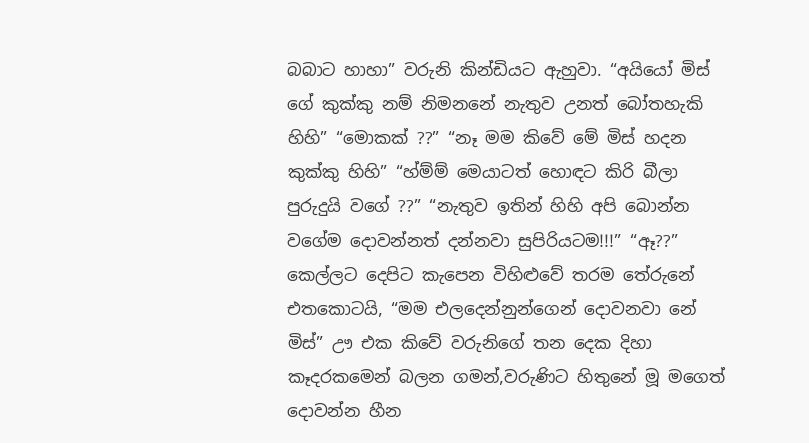බබාට හාහා” වරුනි කින්ඩියට ඇහුවා. “අයියෝ මිස් ගේ කුක්කු නම් නිමනනේ නැතුව උනත් බෝතහැකි හිහි” “මොකක් ??” “නෑ මම කිවේ මේ මිස් හදන කුක්කු හිහි” “හ්ම්ම් මෙයාටත් හොඳට කිරි බීලා පුරුදුයි වගේ ??” “නැතුව ඉතින් හිහි අපි බොන්න වගේම දොවන්නත් දන්නවා සුපිරියටම!!!” “ඈ??” කෙල්ලට දෙපිට කැපෙන විහිළුවේ තරම තේරුනේ එතකොටයි, “මම එලදෙන්නුන්ගෙන් දොවනවා නේ මිස්” ඌ එක කිවේ වරුනිගේ තන දෙක දිහා කෑදරකමෙන් බලන ගමන්,වරුණිට හිතුනේ මූ මගෙත් දොවන්න හීන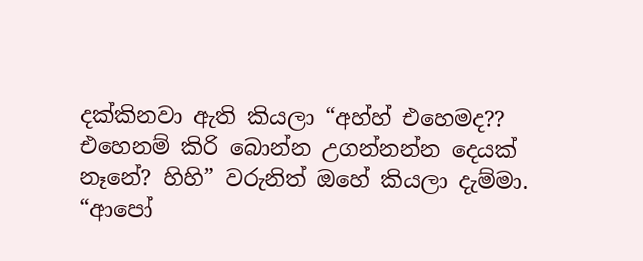දක්කිනවා ඇති කියලා “අහ්හ් එහෙමද?? එහෙනම් කිරි බොන්න උගන්නන්න දෙයක් නෑනේ? හිහි” වරුනිත් ඔහේ කියලා දැම්මා. “ආපෝ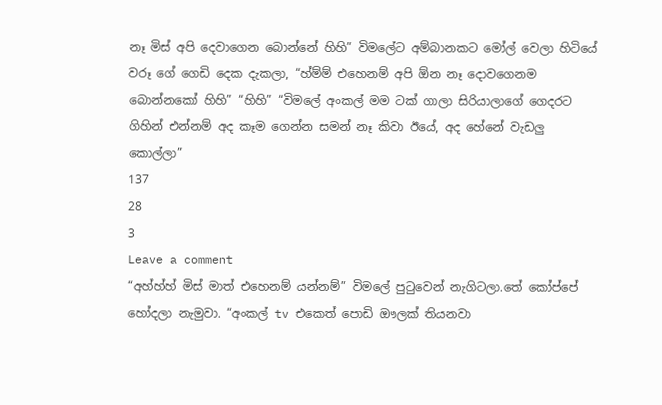නෑ මිස් අපි දෙවාගෙන බොන්නේ හිහි” විමලේට අම්බානකට මෝල් වෙලා හිටියේ වරූ ගේ ගෙඩි දෙක දැකලා, “හ්ම්ම් එහෙනම් අපි ඕන නෑ දොවගෙනම බොන්නකෝ හිහි” “හිහි” “විමලේ අංකල් මම ටක් ගාලා සිරියාලාගේ ගෙදරට ගිහින් එන්නම් අද කෑම ගෙන්න සමන් නෑ කිවා ඊයේ, අද හේනේ වැඩලු කොල්ලා”
137
28
3
Leave a comment
“අහ්හ්හ් මිස් මාත් එහෙනම් යන්නම්” විමලේ පුටුවෙන් නැගිටලා.තේ කෝප්පේ හෝදලා නැමුවා. “අංකල් tv එකෙත් පොඩි ඖලක් තියනවා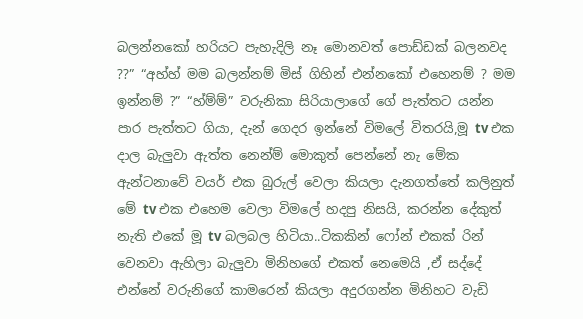බලන්නකෝ හරියට පැහැදිලි නෑ මොනවත් පොඩ්ඩක් බලනවද ??” “අහ්හ් මම බලන්නම් මිස් ගිහින් එන්නකෝ එහෙනම් ? මම ඉන්නම් ?” “හ්ම්ම්” වරුනිකා සිරියාලාගේ ගේ පැත්තට යන්න පාර පැත්තට ගියා, දැන් ගෙදර ඉන්නේ විමලේ විතරයි,මූ tv එක දාල බැලුවා ඇත්ත නෙන්ම් මොකුත් පෙන්නේ නැ මේක ඇන්ටනාවේ වයර් එක බුරුල් වෙලා කියලා දැනගත්තේ කලිනුත් මේ tv එක එහෙම වෙලා විමලේ හදපු නිසයි, කරන්න දේකුත් නැති එකේ මූ tv බලබල හිටියා..ටිකකින් ෆෝන් එකක් රින් වෙනවා ඇහිලා බැලුවා මිනිහගේ එකත් නෙමෙයි ,ඒ සද්දේ එන්නේ වරුනිගේ කාමරෙන් කියලා අදුරගන්න මිනිහට වැඩි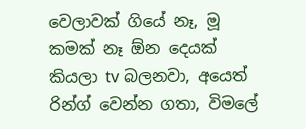වෙලාවක් ගියේ නෑ, මූ කමක් නෑ ඕන දෙයක් කියලා tv බලනවා, අයෙත් රින්ග් වෙන්න ගතා, විමලේ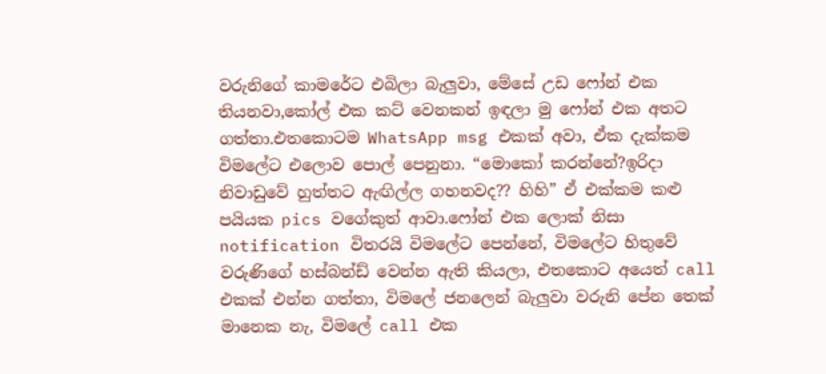වරුනිගේ කාමරේට එබිලා බැලුවා, මේසේ උඩ ෆෝන් එක තියනවා,කෝල් එක කට් වෙනකන් ඉඳලා මු ෆෝන් එක අතට ගත්තා.එතකොටම WhatsApp msg එකක් අවා, ඒක දැක්කම විමලේට එලොව පොල් පෙනුනා. “මොකෝ කරන්නේ?ඉරිදා නිවාඩුවේ හුත්තට ඇඟිල්ල ගහනවද?? හිහි” ඒ එක්කම කළු පයියක pics වගේකුත් ආවා.ෆෝන් එක ලොක් නිසා notification විතරයි විමලේට පෙන්නේ, විමලේට හිතුවේ වරුණිගේ හස්බන්ඩ් වෙන්න ඇති කියලා, එතකොට අයෙත් call එකක් එන්න ගත්තා, විමලේ ජනලෙන් බැලුවා වරුනි පේන තෙක් මානෙක නැ, විමලේ call එක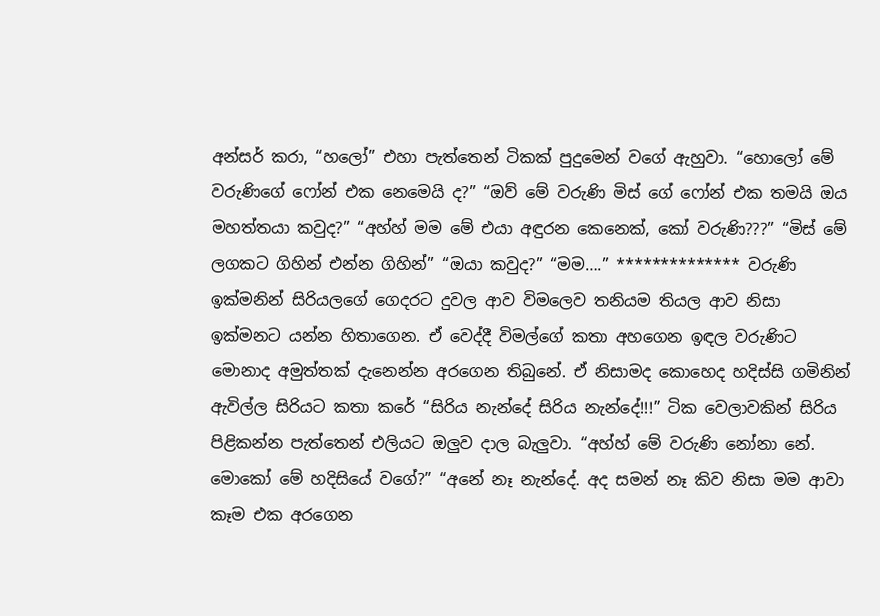අන්සර් කරා, “හලෝ” එහා පැත්තෙන් ටිකක් පුදුමෙන් වගේ ඇහුවා. “හොලෝ මේ වරුණිගේ ෆෝන් එක නෙමෙයි ද?” “ඔව් මේ වරුණි මිස් ගේ ෆෝන් එක තමයි ඔය මහත්තයා කවුද?” “අහ්හ් මම මේ එයා අඳුරන කෙනෙක්, කෝ වරුණි???” “මිස් මේ ලගකට ගිහින් එන්න ගිහින්” “ඔයා කවුද?” “මම….” ************** වරුණි ඉක්මනින් සිරියලගේ ගෙදරට දුවල ආව විමලෙව තනියම තියල ආව නිසා ඉක්මනට යන්න හිතාගෙන. ඒ වෙද්දී විමල්ගේ කතා අහගෙන ඉඳල වරුණිට මොනාද අමුත්තක් දැනෙන්න අරගෙන තිබුනේ. ඒ නිසාමද කොහෙද හදිස්සි ගමිනින් ඇවිල්ල සිරියට කතා කරේ “සිරිය නැන්දේ සිරිය නැන්දේ!!!” ටික වෙලාවකින් සිරිය පිළිකන්න පැත්තෙන් එලියට ඔලුව දාල බැලුවා. “අහ්හ් මේ වරුණි නෝනා නේ. මොකෝ මේ හදිසියේ වගේ?” “අනේ නෑ නැන්දේ. අද සමන් නෑ කිව නිසා මම ආවා කෑම එක අරගෙන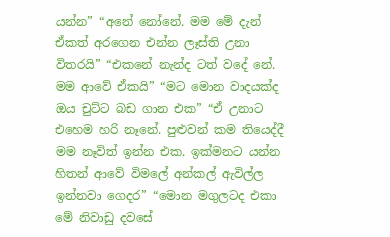යන්න” “අනේ නෝනේ. මම මේ දැන් ඒකත් අරගෙන එන්න ලෑස්ති උනා විතරයි” “එකනේ නැන්ද ටත් වදේ නේ. මම ආවේ ඒකයි” “මට මොන වාදයක්ද ඔය චුට්ට බඩ ගාන එක” “ඒ උනාට එහෙම හරි නෑනේ. පුළුවන් කම තියෙද්දී මම නෑවිත් ඉන්න එක. ඉක්මනට යන්න හිතන් ආවේ විමලේ අන්කල් ඇවිල්ල ඉන්නවා ගෙදර” “මොන මගුලටද එකා මේ නිවාඩු දවසේ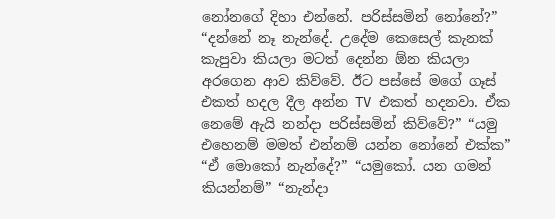නෝනගේ දිහා එන්නේ. පරිස්සමින් නෝනේ?” “දන්නේ නෑ නැන්දේ. උදේම කෙසෙල් කැනක් කැපුවා කියලා මටත් දෙන්න ඕන කියලා අරගෙන ආව කිව්වේ. ඊට පස්සේ මගේ ගෑස් එකත් හදල දීල අන්න TV එකත් හදනවා. ඒක නෙමේ ඇයි නන්දා පරිස්සමින් කිව්වේ?” “යමු එහෙනම් මමත් එන්නම් යන්න නෝනේ එක්ක” “ඒ මොකෝ නැන්දේ?” “යමුකෝ. යන ගමන් කියන්නම්” “නැන්දා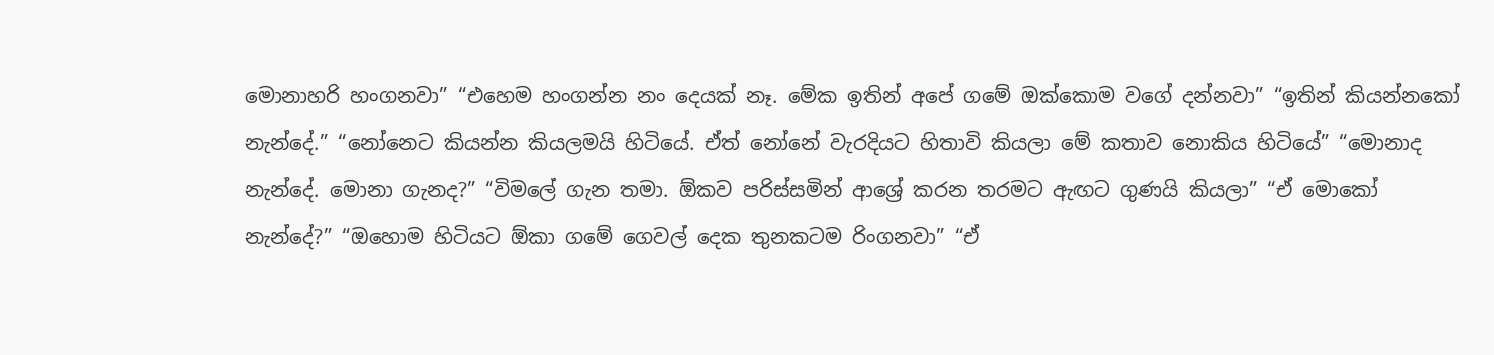මොනාහරි හංගනවා” “එහෙම හංගන්න නං දෙයක් නෑ. මේක ඉතින් අපේ ගමේ ඔක්කොම වගේ දන්නවා” “ඉතින් කියන්නකෝ නැන්දේ.” “නෝනෙට කියන්න කියලමයි හිටියේ. ඒත් නෝනේ වැරදියට හිතාවි කියලා මේ කතාව නොකිය හිටියේ” “මොනාද නැන්දේ. මොනා ගැනද?” “විමලේ ගැන තමා. ඕකව පරිස්සමින් ආශ්‍රේ කරන තරමට ඇඟට ගුණයි කියලා” “ඒ මොකෝ නැන්දේ?” “ඔහොම හිටියට ඕකා ගමේ ගෙවල් දෙක තුනකටම රිංගනවා” “ඒ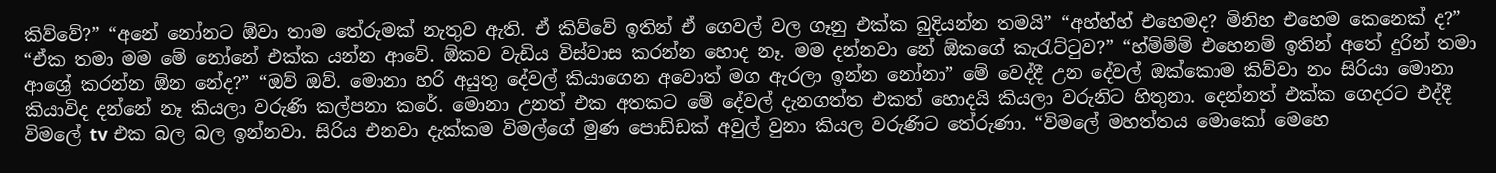කිව්වේ?” “අනේ නෝනට ඕවා තාම තේරුමක් නැතුව ඇති. ඒ කිව්වේ ඉතින් ඒ ගෙවල් වල ගෑනු එක්ක බුදියන්න තමයි” “අහ්හ්හ් එහෙමද? මිනිහ එහෙම කෙනෙක් ද?” “ඒක තමා මම මේ නෝනේ එක්ක යන්න ආවේ. ඕකව වැඩිය විස්වාස කරන්න හොද නෑ. මම දන්නවා නේ ඕකගේ කැරැට්ටුව?” “හ්ම්ම්ම් එහෙනම් ඉතින් අතේ දුරින් තමා ආශ්‍රේ කරන්න ඕන නේද?” “ඔව් ඔව්. මොනා හරි අයුතු දේවල් කියාගෙන අවොත් මග ඇරලා ඉන්න නෝනා” මේ වෙද්දී උන දේවල් ඔක්කොම කිව්වා නං සිරියා මොනා කියාවිද දන්නේ නෑ කියලා වරුණි කල්පනා කරේ. මොනා උනත් එක අතකට මේ දේවල් දැනගත්ත එකත් හොදයි කියලා වරුනිට හිතුනා. දෙන්නත් එක්ක ගෙදරට එද්දී විමලේ tv එක බල බල ඉන්නවා. සිරිය එනවා දැක්කම විමල්ගේ මුණ පොඩ්ඩක් අවුල් වුනා කියල වරුණිට තේරුණා. “විමලේ මහත්තය මොකෝ මෙහෙ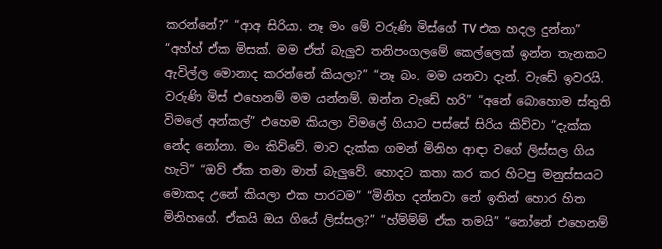කරන්නේ?” “ආඅ සිරියා. නෑ මං මේ වරුණි මිස්ගේ TV එක හදල දුන්නා” “අහ්හ් ඒක මිසක්. මම ඒත් බැලුව තනිපංගලමේ කෙල්ලෙක් ඉන්න තැනකට ඇවිල්ල මොනාද කරන්නේ කියලා?” “නෑ බං. මම යනවා දැන්. වැඩේ ඉවරයි. වරුණි මිස් එහෙනම් මම යන්නම්. ඔන්න වැඩේ හරි” “අනේ බොහොම ස්තුති විමලේ අන්කල්” එහෙම කියලා විමලේ ගියාට පස්සේ සිරිය කිව්වා “දැක්ක නේද නෝනා. මං කිව්වේ. මාව දැක්ක ගමන් මිනිහ ආඳා වගේ ලිස්සල ගිය හැටි” “ඔව් ඒක තමා මාත් බැලුවේ. හොදට කතා කර කර හිටපු මනුස්සයට මොකද උනේ කියලා එක පාරටම” “මිනිහ දන්නවා නේ ඉතින් හොර හිත මිනිහගේ. ඒකයි ඔය ගියේ ලිස්සල?” “හ්ම්ම්ම් ඒක තමයි” “නෝනේ එහෙනම්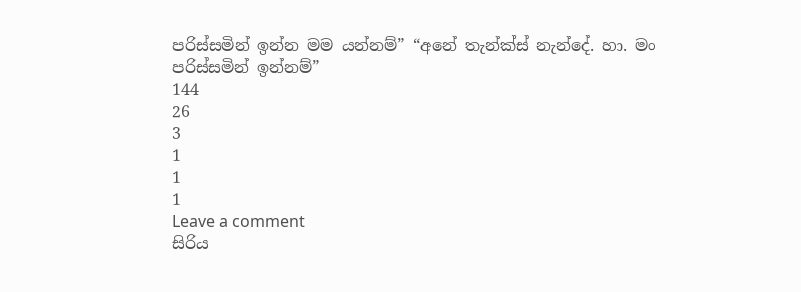පරිස්සමින් ඉන්න මම යන්නම්” “අනේ තැන්ක්ස් නැන්දේ. හා. මං පරිස්සමින් ඉන්නම්”
144
26
3
1
1
1
Leave a comment
සිරිය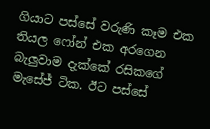ගියාට පස්සේ වරුණි කෑම එක තියල ෆෝන් එක අරගෙන බැලුවාම දැක්කේ රසිකගේ මැසේජ් ටික. ඊට පස්සේ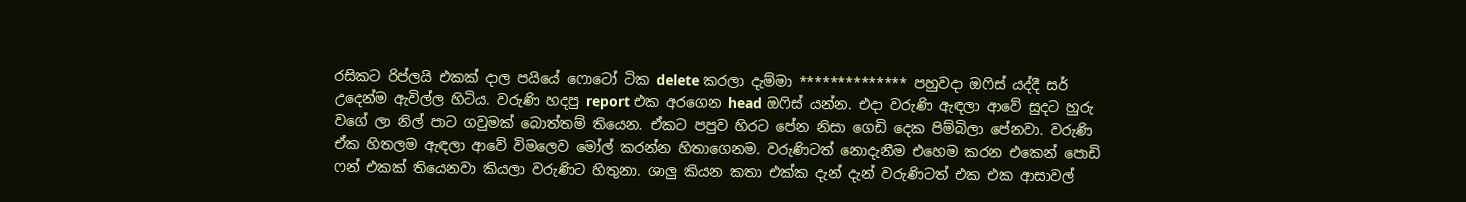රසිකට රිප්ලයි එකක් දාල පයියේ ෆොටෝ ටික delete කරලා දැම්මා ************** පහුවදා ඔෆිස් යද්දී සර් උදෙන්ම ඇවිල්ල හිටිය. වරුණි හදපු report එක අරගෙන head ඔෆිස් යන්න. එදා වරුණි ඇඳලා ආවේ සුදට හුරු වගේ ලා නිල් පාට ගවුමක් බොත්තම් තියෙන. ඒකට පපුව හිරට පේන නිසා ගෙඩි දෙක පිම්බිලා පේනවා. වරුණි ඒක හිතලම ඇඳලා ආවේ විමලෙව මෝල් කරන්න හිතාගෙනම. වරුණිටත් නොදැනීම එහෙම කරන එකෙන් පොඩි ෆන් එකක් තියෙනවා කියලා වරුණිට හිතුනා. ශාලු කියන කතා එක්ක දැන් දැන් වරුණිටත් එක එක ආසාවල්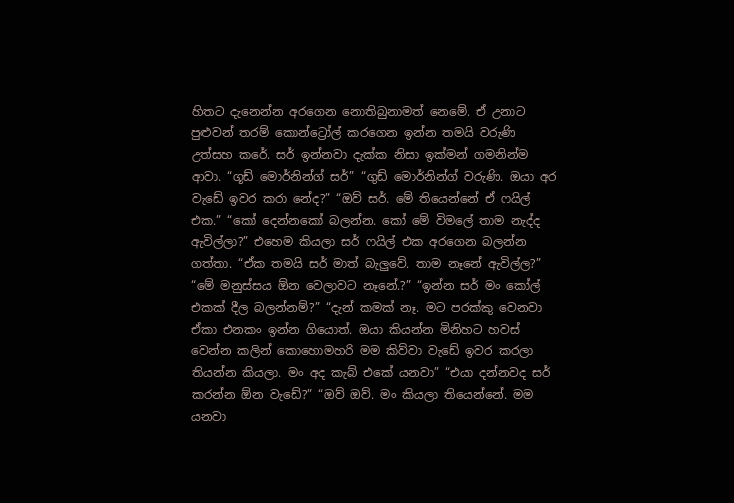හිතට දැනෙන්න අරගෙන නොතිබුනාමත් නෙමේ. ඒ උනාට පුළුවන් තරම් කොන්ට්‍රෝල් කරගෙන ඉන්න තමයි වරුණි උත්සහ කරේ. සර් ඉන්නවා දැක්ක නිසා ඉක්මන් ගමනින්ම ආවා. “ගූඩ් මොර්නින්ග් සර්” “ගුඩ් මොර්නින්ග් වරුණි. ඔයා අර වැඩේ ඉවර කරා නේද?” “ඔව් සර්. මේ තියෙන්නේ ඒ ෆයිල් එක.” “කෝ දෙන්නකෝ බලන්න. කෝ මේ විමලේ තාම නැද්ද ඇවිල්ලා?” එහෙම කියලා සර් ෆයිල් එක අරගෙන බලන්න ගත්තා. “ඒක තමයි සර් මාත් බැලුවේ. තාම නෑනේ ඇවිල්ල?” “මේ මනුස්සය ඕන වෙලාවට නෑනේ.?” “ඉන්න සර් මං කෝල් එකක් දීල බලන්නම්?” “දැන් කමක් නෑ. මට පරක්කු වෙනවා ඒකා එනකං ඉන්න ගියොත්. ඔයා කියන්න මිනිහට හවස් වෙන්න කලින් කොහොමහරි මම කිව්වා වැඩේ ඉවර කරලා තියන්න කියලා. මං අද කැබ් එකේ යනවා” “එයා දන්නවද සර් කරන්න ඕන වැඩේ?” “ඔව් ඔව්. මං කියලා තියෙන්නේ. මම යනවා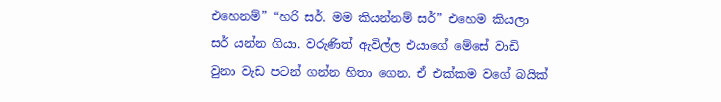එහෙනම්” “හරි සර්. මම කියන්නම් සර්” එහෙම කියලා සර් යන්න ගියා. වරුණිත් ඇවිල්ල එයාගේ මේසේ වාඩි වුනා වැඩ පටන් ගන්න හිතා ගෙන. ඒ එක්කම වගේ බයික්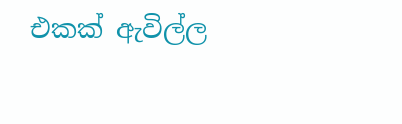එකක් ඇවිල්ල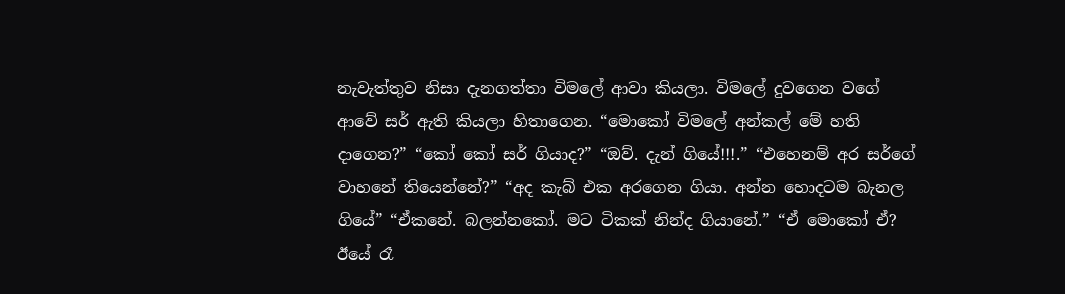නැවැත්තුව නිසා දැනගත්තා විමලේ ආවා කියලා. විමලේ දුවගෙන වගේ ආවේ සර් ඇති කියලා හිතාගෙන. “මොකෝ විමලේ අන්කල් මේ හති දාගෙන?” “කෝ කෝ සර් ගියාද?” “ඔව්. දැන් ගියේ!!!.” “එහෙනම් අර සර්ගේ වාහනේ තියෙන්නේ?” “අද කැබ් එක අරගෙන ගියා. අන්න හොදටම බැනල ගියේ” “ඒකනේ. බලන්නකෝ. මට ටිකක් නින්ද ගියානේ.” “ඒ මොකෝ ඒ? ඊයේ රෑ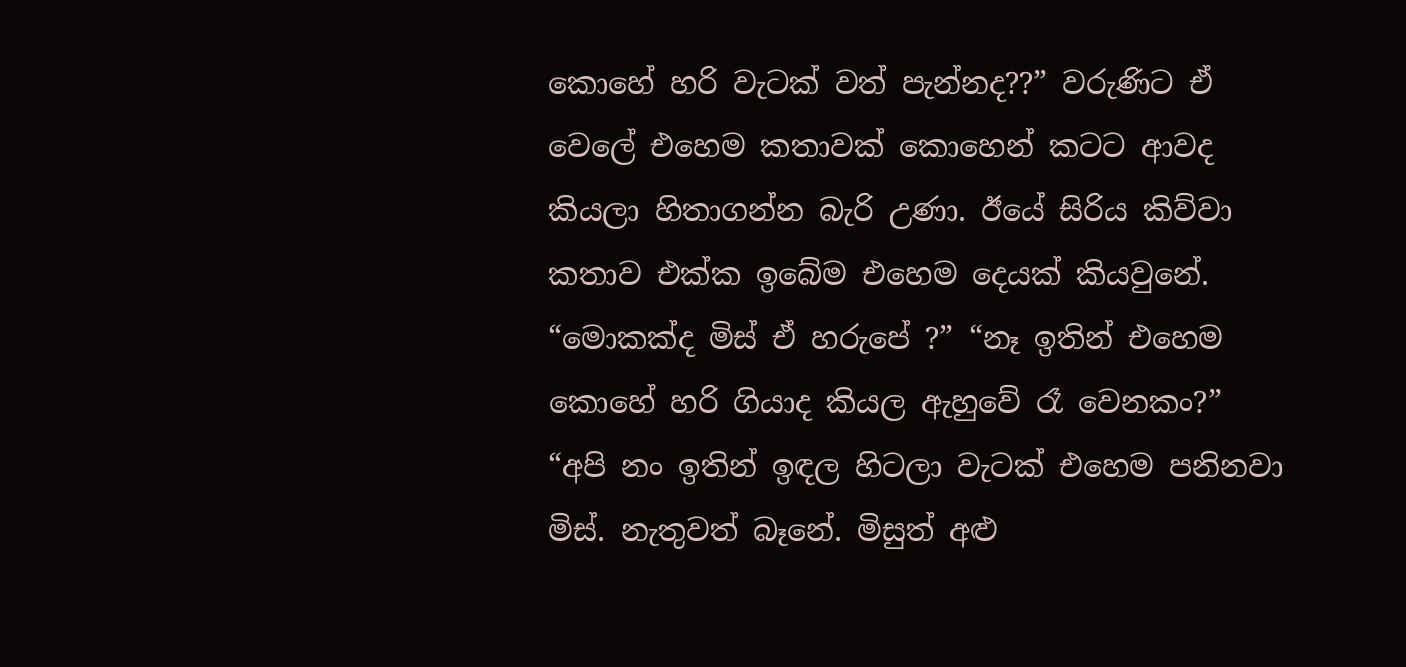කොහේ හරි වැටක් වත් පැන්නද??” වරුණිට ඒ වෙලේ එහෙම කතාවක් කොහෙන් කටට ආවද කියලා හිතාගන්න බැරි උණා. ඊයේ සිරිය කිව්වා කතාව එක්ක ඉබේම එහෙම දෙයක් කියවුනේ. “මොකක්ද මිස් ඒ හරුපේ ?” “නෑ ඉතින් එහෙම කොහේ හරි ගියාද කියල ඇහුවේ රෑ වෙනකං?” “අපි නං ඉතින් ඉඳල හිටලා වැටක් එහෙම පනිනවා මිස්. නැතුවත් බෑනේ. මිසුත් අළු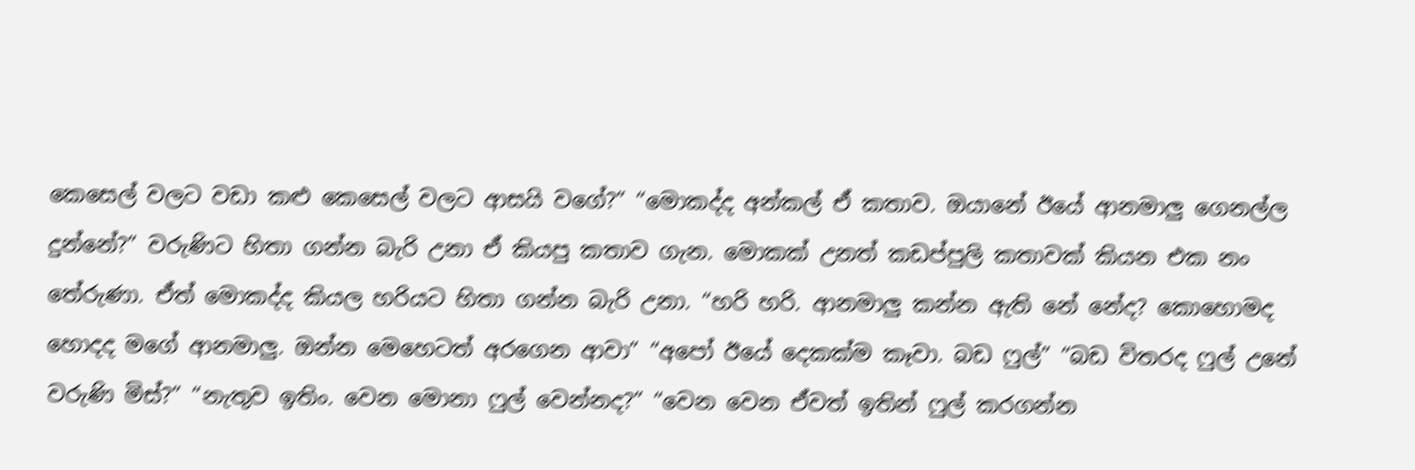කෙසෙල් වලට වඩා කළු කෙසෙල් වලට ආසයි වගේ?” “මොකද්ද අන්කල් ඒ කතාව. ඔයානේ ඊයේ ආනමාලු ගෙනල්ල දුන්නේ?” වරුණිට හිතා ගන්න බැරි උනා ඒ කියපු කතාව ගැන. මොකක් උනත් කඩප්පුලි කතාවක් කියන එක නං තේරුණා. ඒත් මොකද්ද කියල හරියට හිතා ගන්න බැරි උනා. “හරි හරි. ආනමාලු කන්න ඇති නේ නේද? කොහොමද හොදද මගේ ආනමාලු. ඔන්න මෙහෙටත් අරගෙන ආවා” “අපෝ ඊයේ දෙකක්ම කෑවා. බඩ ෆුල්” “බඩ විතරද ෆුල් උනේ වරුණි මිස්?” “නැතුව ඉතිං. වෙන මොනා ෆුල් වෙන්නද?” “වෙන වෙන ඒවත් ඉතින් ෆුල් කරගන්න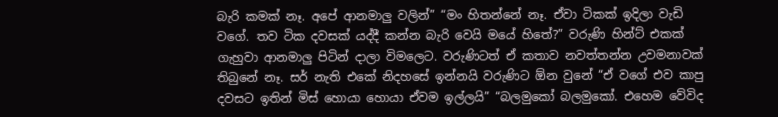බැරි කමක් නෑ. අපේ ආනමාලු වලින්” “මං හිතන්නේ නෑ. ඒවා ටිකක් ඉදිලා වැඩි වගේ. තව ටික දවසක් යද්දී කන්න බැරි වෙයි මයේ හිතේ?” වරුණි හින්ට් එකක් ගැහුවා ආනමාලු පිටින් දාලා විමලෙට. වරුණිටත් ඒ කතාව නවත්තන්න උවමනාවක් තිබුනේ නෑ. සර් නැති එකේ නිදහසේ ඉන්නයි වරුණිට ඕන වුනේ “ඒ වගේ එව කාපු දවසට ඉතින් මිස් හොයා හොයා ඒවම ඉල්ලයි” “බලමුකෝ බලමුකෝ. එහෙම වේවිද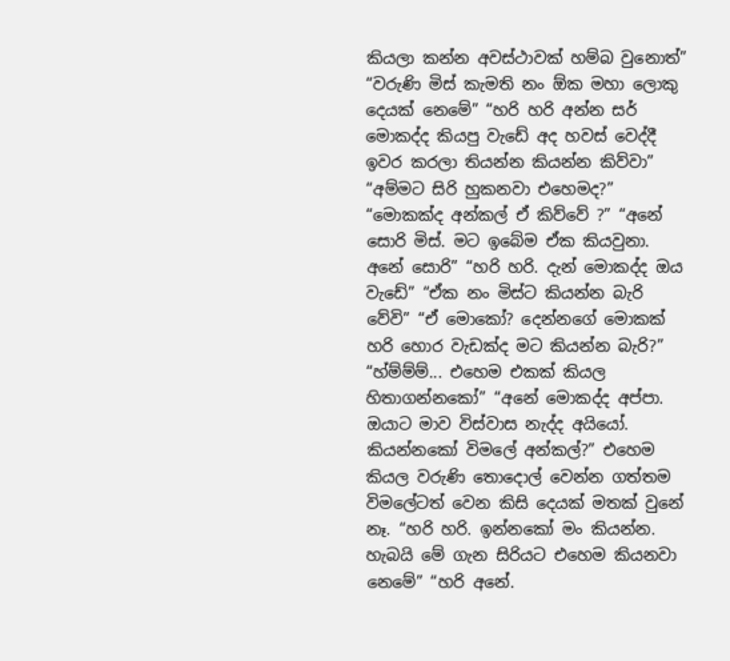කියලා කන්න අවස්ථාවක් හම්බ වුනොත්” “වරුණි මිස් කැමති නං ඕක මහා ලොකු දෙයක් නෙමේ” “හරි හරි අන්න සර් මොකද්ද කියපු වැඩේ අද හවස් වෙද්දී ඉවර කරලා තියන්න කියන්න කිව්වා” “අම්මට සිරි හුකනවා එහෙමද?” “මොකක්ද අන්කල් ඒ කිව්වේ ?” “අනේ සොරි මිස්. මට ඉබේම ඒක කියවුනා. අනේ සොරි” “හරි හරි. දැන් මොකද්ද ඔය වැඩේ” “ඒක නං මිස්ට කියන්න බැරි වේවි” “ඒ මොකෝ? දෙන්නගේ මොකක් හරි හොර වැඩක්ද මට කියන්න බැරි?” “හ්ම්ම්ම්... එහෙම එකක් කියල හිතාගන්නකෝ” “අනේ මොකද්ද අප්පා. ඔයාට මාව විස්වාස නැද්ද අයියෝ. කියන්නකෝ විමලේ අන්කල්?” එහෙම කියල වරුණි තොදොල් වෙන්න ගත්තම විමලේටත් වෙන කිසි දෙයක් මතක් වුනේ නෑ. “හරි හරි. ඉන්නකෝ මං කියන්න. හැබයි මේ ගැන සිරියට එහෙම කියනවා නෙමේ” “හරි අනේ.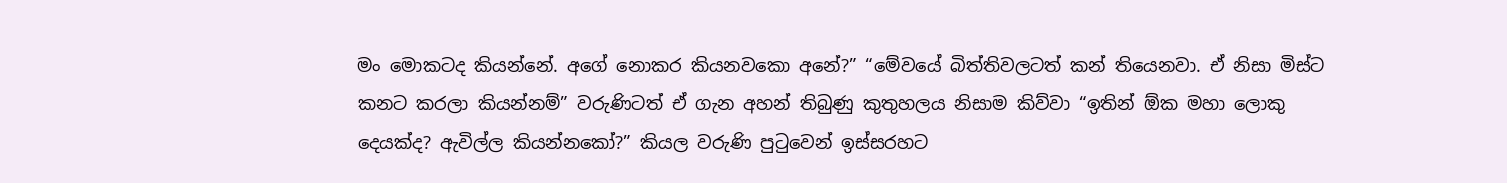මං මොකටද කියන්නේ. අගේ නොකර කියනවකො අනේ?” “මේවයේ බිත්තිවලටත් කන් තියෙනවා. ඒ නිසා මිස්ට කනට කරලා කියන්නම්” වරුණිටත් ඒ ගැන අහන් තිබුණු කුතුහලය නිසාම කිව්වා “ඉතින් ඕක මහා ලොකු දෙයක්ද? ඇවිල්ල කියන්නකෝ?” කියල වරුණි පුටුවෙන් ඉස්සරහට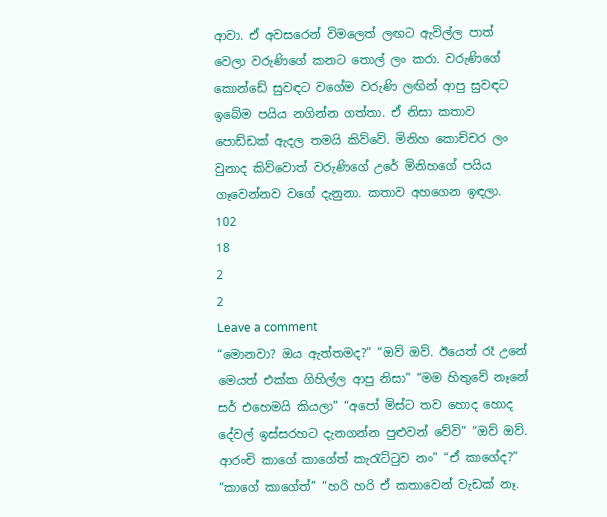ආවා. ඒ අවසරෙන් විමලෙත් ලඟට ඇවිල්ල පාත් වෙලා වරුණිගේ කනට තොල් ලං කරා. වරුණිගේ කොන්ඩේ සුවඳට වගේම වරුණි ලඟින් ආපු සුවඳට ඉබේම පයිය නගින්න ගත්තා. ඒ නිසා කතාව පොඩ්ඩක් ඇදල තමයි කිව්වේ. මිනිහ කොච්චර ලං වුනාද කිව්වොත් වරුණිගේ උරේ මිනිහගේ පයිය ගෑවෙන්නව වගේ දැනුනා. කතාව අහගෙන ඉඳලා.
102
18
2
2
Leave a comment
“මොනවා? ඔය ඇත්තමද?” “ඔව් ඔව්. ඊයෙත් රෑ උනේ මෙයත් එක්ක ගිහිල්ල ආපු නිසා” “මම හිතුවේ නෑනේ සර් එහෙමයි කියලා” “අපෝ මිස්ට තව හොද හොද දේවල් ඉස්සරහට දැනගන්න පුළුවන් වේවි” “ඔව් ඔව්. ආරංචි කාගේ කාගේත් කැරැට්ටුව නං” “ඒ කාගේද?” “කාගේ කාගේත්” “හරි හරි ඒ කතාවෙන් වැඩක් නෑ.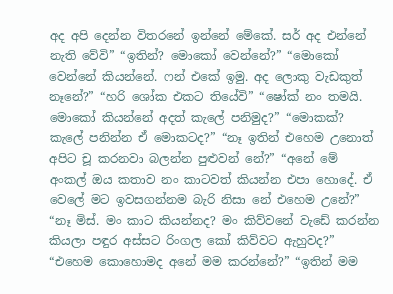අද අපි දෙන්න විතරනේ ඉන්නේ මේකේ. සර් අද එන්නේ නැති වේවි” “ඉතින්? මොකෝ වෙන්නේ?” “මොකෝ වෙන්නේ කියන්නේ. ෆන් එකේ ඉමු. අද ලොකු වැඩකුත් නෑනේ?” “හරි ශෝක එකට තියේවි” “ෂෝක් නං තමයි. මොකෝ කියන්නේ අදත් කැලේ පනිමුද?” “මොකක්? කැලේ පනින්න ඒ මොකටද?” “නෑ ඉතින් එහෙම උනොත් අපිට චූ කරනවා බලන්න පුළුවන් නේ?” “අනේ මේ අංකල් ඔය කතාව නං කාටවත් කියන්න එපා හොදේ. ඒ වෙලේ මට ඉවසගන්නම බැරි නිසා නේ එහෙම උනේ?” “නෑ මිස්. මං කාට කියන්නද? මං කිව්වනේ වැඩේ කරන්න කියලා පඳුර අස්සට රිංගල කෝ කිව්වට ඇහුවද?” “එහෙම කොහොමද අනේ මම කරන්නේ?” “ඉතින් මම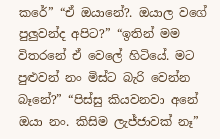කරේ” “ඒ ඔයානේ?. ඔයාල වගේ පුලුවන්ද අපිට?” “ඉතින් මම විතරනේ ඒ වෙලේ හිටියේ. මට පුළුවන් නං මිස්ට බැරි වෙන්න බෑනේ?” “පිස්සු කියවනවා අනේ ඔයා නං. කිසිම ලැජ්ජාවක් නෑ”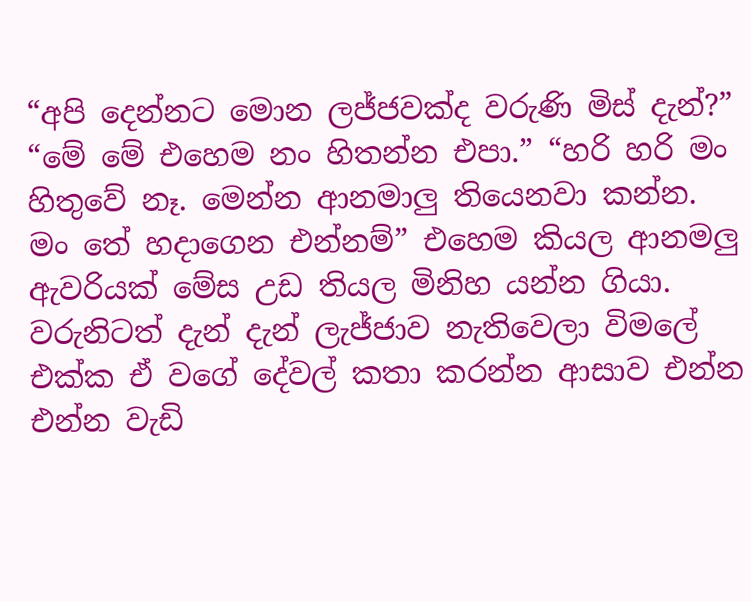“අපි දෙන්නට මොන ලජ්ජවක්ද වරුණි මිස් දැන්?” “මේ මේ එහෙම නං හිතන්න එපා.” “හරි හරි මං හිතුවේ නෑ. මෙන්න ආනමාලු තියෙනවා කන්න. මං තේ හදාගෙන එන්නම්” එහෙම කියල ආනමලු ඇවරියක් මේස උඩ තියල මිනිහ යන්න ගියා. වරුනිටත් දැන් දැන් ලැජ්ජාව නැතිවෙලා විමලේ එක්ක ඒ වගේ දේවල් කතා කරන්න ආසාව එන්න එන්න වැඩි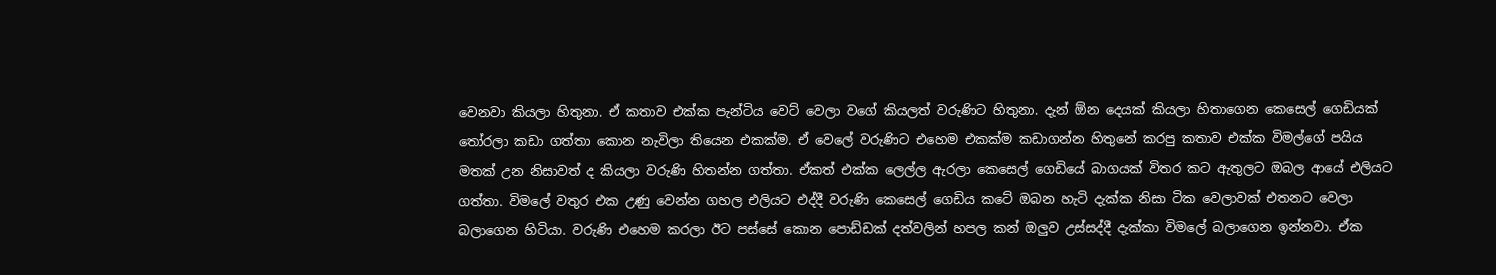වෙනවා කියලා හිතුනා. ඒ කතාව එක්ක පැන්ටිය වෙට් වෙලා වගේ කියලත් වරුණිට හිතුනා. දැන් ඕන දෙයක් කියලා හිතාගෙන කෙසෙල් ගෙඩියක් තෝරලා කඩා ගත්තා කොන නැවිලා තියෙන එකක්ම. ඒ වෙලේ වරුණිට එහෙම එකක්ම කඩාගන්න හිතුනේ කරපු කතාව එක්ක විමල්ගේ පයිය මතක් උන නිසාවත් ද කියලා වරුණි හිතන්න ගත්තා. ඒකත් එක්ක ලෙල්ල ඇරලා කෙසෙල් ගෙඩියේ බාගයක් විතර කට ඇතුලට ඔබල ආයේ එලියට ගත්තා. විමලේ වතුර එක උණු වෙන්න ගහල එලියට එද්දී වරුණි කෙසෙල් ගෙඩිය කටේ ඔබන හැටි දැක්ක නිසා ටික වෙලාවක් එතනට වෙලා බලාගෙන හිටියා. වරුණි එහෙම කරලා ඊට පස්සේ කොන පොඩ්ඩක් දත්වලින් හපල කන් ඔලුව උස්සද්දී දැක්කා විමලේ බලාගෙන ඉන්නවා. ඒක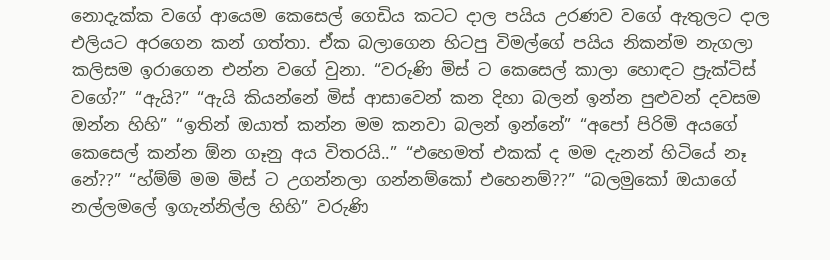නොදැක්ක වගේ ආයෙම කෙසෙල් ගෙඩිය කටට දාල පයිය උරණව වගේ ඇතුලට දාල එලියට අරගෙන කන් ගත්තා. ඒක බලාගෙන හිටපු විමල්ගේ පයිය නිකන්ම නැගලා කලිසම ඉරාගෙන එන්න වගේ වුනා. “වරුණි මිස් ට කෙසෙල් කාලා හොඳට ප්‍රැක්ටිස් වගේ?” “ඇයි?” “ඇයි කියන්නේ මිස් ආසාවෙන් කන දිහා බලන් ඉන්න පුළුවන් දවසම ඔන්න හිහි” “ඉතින් ඔයාත් කන්න මම කනවා බලන් ඉන්නේ” “අපෝ පිරිමි අයගේ කෙසෙල් කන්න ඕන ගෑනු අය විතරයි..” “එහෙමත් එකක් ද මම දැනන් හිටියේ නෑ නේ??” “හ්ම්ම් මම මිස් ට උගන්නලා ගන්නම්කෝ එහෙනම්??” “බලමුකෝ ඔයාගේ නල්ලමලේ ඉගැන්නිල්ල හිහි” වරුණි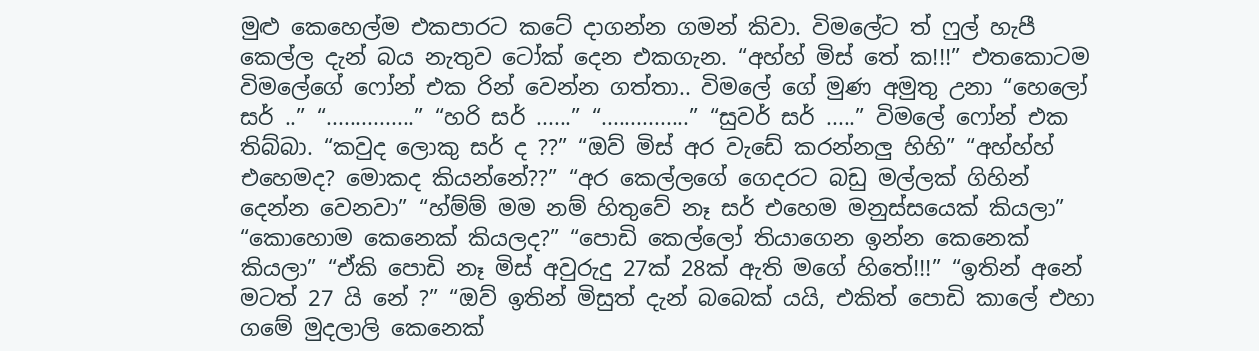මුළු කෙහෙල්ම එකපාරට කටේ දාගන්න ගමන් කිවා. විමලේට ත් ෆුල් හැපී කෙල්ල දැන් බය නැතුව ටෝක් දෙන එකගැන. “අහ්හ් මිස් තේ ක!!!” එතකොටම විමලේගේ ෆෝන් එක රින් වෙන්න ගත්තා.. විමලේ ගේ මුණ අමුතු උනා “හෙලෝ සර් ..” “...............” “හරි සර් ......” “...............” “සුවර් සර් .....” විමලේ ෆෝන් එක තිබ්බා. “කවුද ලොකු සර් ද ??” “ඔව් මිස් අර වැඩේ කරන්නලු හිහි” “අහ්හ්හ් එහෙමද? මොකද කියන්නේ??” “අර කෙල්ලගේ ගෙදරට බඩු මල්ලක් ගිහින් දෙන්න වෙනවා” “හ්ම්ම් මම නම් හිතුවේ නෑ සර් එහෙම මනුස්සයෙක් කියලා” “කොහොම කෙනෙක් කියලද?” “පොඩි කෙල්ලෝ තියාගෙන ඉන්න කෙනෙක් කියලා” “ඒකි පොඩි නෑ මිස් අවුරුදු 27ක් 28ක් ඇති මගේ හිතේ!!!” “ඉතින් අනේ මටත් 27 යි නේ ?” “ඔව් ඉතින් මිසුත් දැන් බබෙක් යයි, එකිත් පොඩි කාලේ එහා ගමේ මුදලාලි කෙනෙක්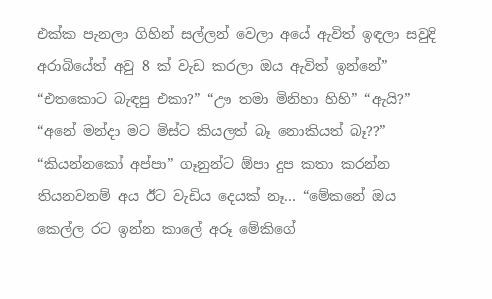එක්ක පැනලා ගිහින් සල්ලන් වෙලා අයේ ඇවිත් ඉඳලා සවුදි අරාබියේත් අවු 8 ක් වැඩ කරලා ඔය ඇවිත් ඉන්නේ” “එතකොට බැඳපු එකා?” “ඌ තමා මිනිහා හිහි” “ඇයි?” “අනේ මන්දා මට මිස්ට කියලත් බෑ නොකියත් බෑ??” “කියන්නකෝ අප්පා” ගෑනුන්ට ඕපා දුප කතා කරන්න තියනවනම් අය ඊට වැඩිය දෙයක් නෑ... “මේකනේ ඔය කෙල්ල රට ඉන්න කාලේ අරූ මේකිගේ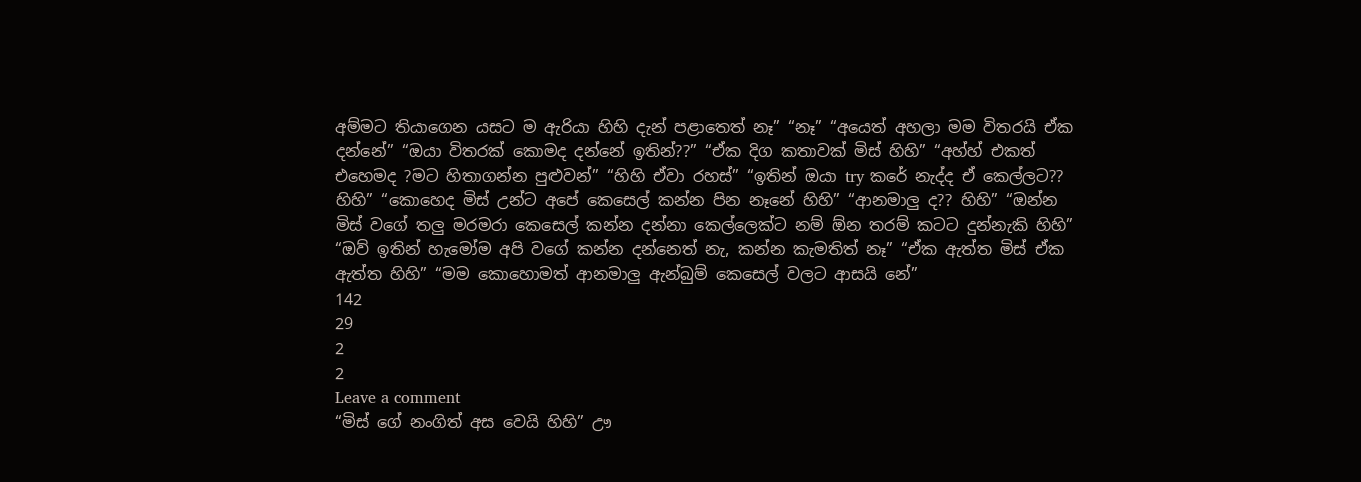අම්මට තියාගෙන යසට ම ඇරියා හිහි දැන් පළාතෙත් නෑ” “නෑ” “අයෙත් අහලා මම විතරයි ඒක දන්නේ” “ඔයා විතරක් කොමද දන්නේ ඉතින්??” “ඒක දිග කතාවක් මිස් හිහි” “අහ්හ් එකත් එහෙමද ?මට හිතාගන්න පුළුවන්” “හිහි ඒවා රහස්” “ඉතින් ඔයා try කරේ නැද්ද ඒ කෙල්ලට?? හිහි” “කොහෙද මිස් උන්ට අපේ කෙසෙල් කන්න පින නෑනේ හිහි” “ආනමාලු ද?? හිහි” “ඔන්න මිස් වගේ තලු මරමරා කෙසෙල් කන්න දන්නා කෙල්ලෙක්ට නම් ඕන තරම් කටට දුන්නැකි හිහි” “ඔව් ඉතින් හැමෝම අපි වගේ කන්න දන්නෙත් නැ, කන්න කැමතිත් නෑ” “ඒක ඇත්ත මිස් ඒක ඇත්ත හිහි” “මම කොහොමත් ආනමාලු ඇන්බුම් කෙසෙල් වලට ආසයි නේ”
142
29
2
2
Leave a comment
“මිස් ගේ නංගිත් අස වෙයි හිහි” ඌ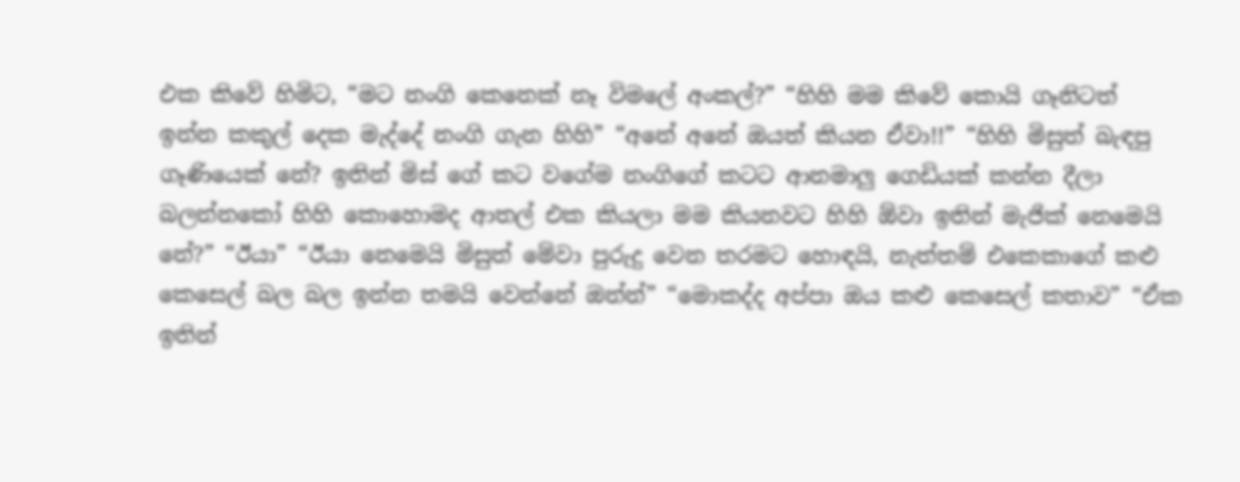එක කිවේ හිමිට, “මට නංගි කෙනෙක් නෑ විමලේ අංකල්?” “හිහි මම කිවේ කොයි ගෑනිටත් ඉන්න කකුල් දෙක මැද්දේ නංගි ගැන හිහි” “අනේ අනේ ඔයත් කියන ඒවා!!” “හිහි මිසුත් බැඳපු ගෑණියෙක් නේ? ඉතින් මිස් ගේ කට වගේම නංගිගේ කටට ආනමාලු ගෙඩියක් කන්න දීලා බලන්නකෝ හිහි කොහොමද ආතල් එක කියලා මම කියනවට හිහි ඕවා ඉතින් මැජික් නෙමෙයි නේ?” “ඊයා” “ඊයා නෙමෙයි මිසුත් මේවා පුරුදු වෙන තරමට හොඳයි, නැත්තම් එකෙකාගේ කළු කෙසෙල් බල බල ඉන්න තමයි වෙන්නේ ඔන්න්” “මොකද්ද අප්පා ඔය කළු කෙසෙල් කතාව” “ඒක ඉතින්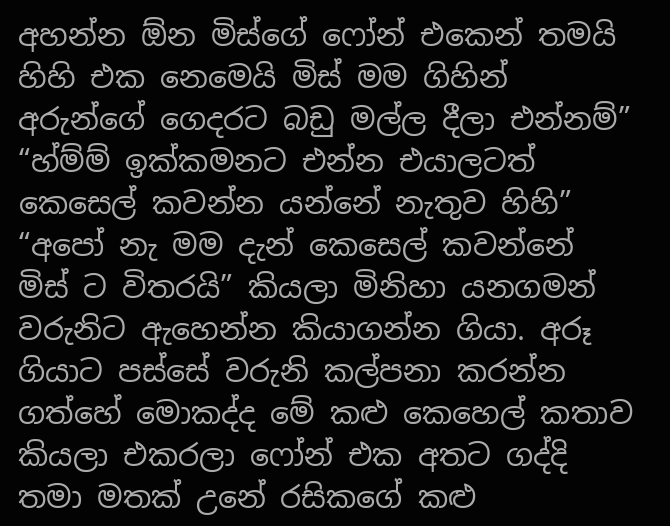අහන්න ඕන මිස්ගේ ෆෝන් එකෙන් තමයි හිහි එක නෙමෙයි මිස් මම ගිහින් අරුන්ගේ ගෙදරට බඩු මල්ල දීලා එන්නම්” “හ්ම්ම් ඉක්කමනට එන්න එයාලටත් කෙසෙල් කවන්න යන්නේ නැතුව හිහි” “අපෝ නැ මම දැන් කෙසෙල් කවන්නේ මිස් ට විතරයි” කියලා මිනිහා යනගමන් වරුනිට ඇහෙන්න කියාගන්න ගියා. අරූ ගියාට පස්සේ වරුනි කල්පනා කරන්න ගත්හේ මොකද්ද මේ කළු කෙහෙල් කතාව කියලා එකරලා ෆෝන් එක අතට ගද්දි තමා මතක් උනේ රසිකගේ කළු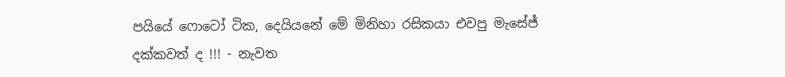පයියේ ෆොටෝ ටික, දෙයියනේ මේ මිනිහා රසිකයා එවපු මැසේජ් දක්කවත් ද !!! - නැවත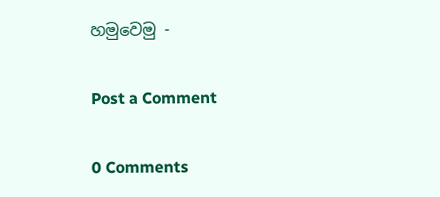හමුවෙමු -

Post a Comment

0 Comments